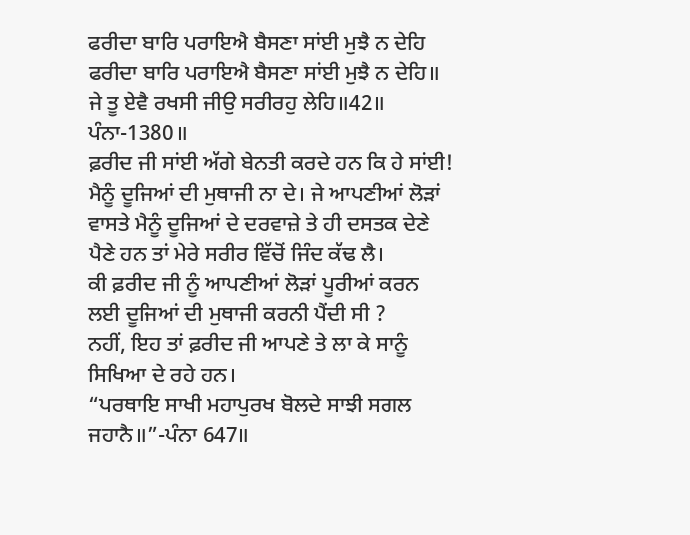ਫਰੀਦਾ ਬਾਰਿ ਪਰਾਇਐ ਬੈਸਣਾ ਸਾਂਈ ਮੁਝੈ ਨ ਦੇਹਿ
ਫਰੀਦਾ ਬਾਰਿ ਪਰਾਇਐ ਬੈਸਣਾ ਸਾਂਈ ਮੁਝੈ ਨ ਦੇਹਿ॥
ਜੇ ਤੂ ਏਵੈ ਰਖਸੀ ਜੀਉ ਸਰੀਰਹੁ ਲੇਹਿ॥42॥ ਪੰਨਾ-1380॥
ਫ਼ਰੀਦ ਜੀ ਸਾਂਈ ਅੱਗੇ ਬੇਨਤੀ ਕਰਦੇ ਹਨ ਕਿ ਹੇ ਸਾਂਈ! ਮੈਨੂੰ ਦੂਜਿਆਂ ਦੀ ਮੁਥਾਜੀ ਨਾ ਦੇ। ਜੇ ਆਪਣੀਆਂ ਲੋੜਾਂ ਵਾਸਤੇ ਮੈਨੂੰ ਦੂਜਿਆਂ ਦੇ ਦਰਵਾਜ਼ੇ ਤੇ ਹੀ ਦਸਤਕ ਦੇਣੇ ਪੈਣੇ ਹਨ ਤਾਂ ਮੇਰੇ ਸਰੀਰ ਵਿੱਚੋਂ ਜਿੰਦ ਕੱਢ ਲੈ।
ਕੀ ਫ਼ਰੀਦ ਜੀ ਨੂੰ ਆਪਣੀਆਂ ਲੋੜਾਂ ਪੂਰੀਆਂ ਕਰਨ ਲਈ ਦੂਜਿਆਂ ਦੀ ਮੁਥਾਜੀ ਕਰਨੀ ਪੈਂਦੀ ਸੀ ?
ਨਹੀਂ, ਇਹ ਤਾਂ ਫ਼ਰੀਦ ਜੀ ਆਪਣੇ ਤੇ ਲਾ ਕੇ ਸਾਨੂੰ ਸਿਖਿਆ ਦੇ ਰਹੇ ਹਨ।
“ਪਰਥਾਇ ਸਾਖੀ ਮਹਾਪੁਰਖ ਬੋਲਦੇ ਸਾਝੀ ਸਗਲ ਜਹਾਨੈ॥”-ਪੰਨਾ 647॥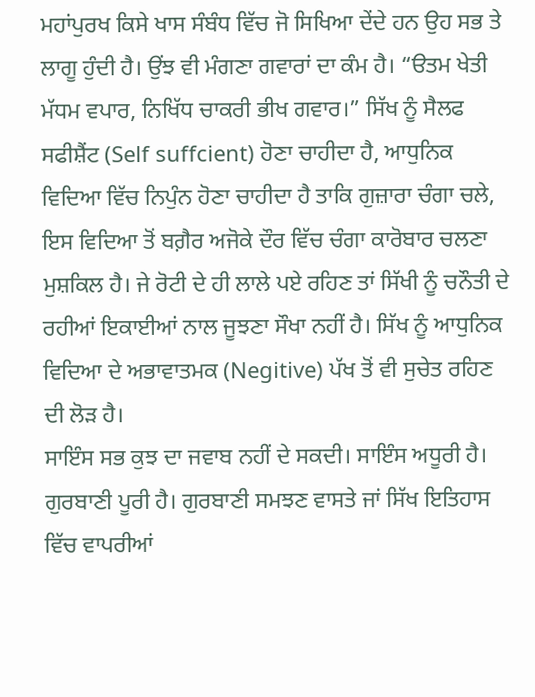ਮਹਾਂਪੁਰਖ ਕਿਸੇ ਖਾਸ ਸੰਬੰਧ ਵਿੱਚ ਜੋ ਸਿਖਿਆ ਦੇਂਦੇ ਹਨ ਉਹ ਸਭ ਤੇ ਲਾਗੂ ਹੁੰਦੀ ਹੈ। ਉਂਝ ਵੀ ਮੰਗਣਾ ਗਵਾਰਾਂ ਦਾ ਕੰਮ ਹੈ। “ੳਤਮ ਖੇਤੀ ਮੱਧਮ ਵਪਾਰ, ਨਿਖਿੱਧ ਚਾਕਰੀ ਭੀਖ ਗਵਾਰ।” ਸਿੱਖ ਨੂੰ ਸੈਲਫ ਸਫੀਸ਼ੈਂਟ (Self suffcient) ਹੋਣਾ ਚਾਹੀਦਾ ਹੈ, ਆਧੁਨਿਕ ਵਿਦਿਆ ਵਿੱਚ ਨਿਪੁੰਨ ਹੋਣਾ ਚਾਹੀਦਾ ਹੈ ਤਾਕਿ ਗੁਜ਼ਾਰਾ ਚੰਗਾ ਚਲੇ, ਇਸ ਵਿਦਿਆ ਤੋਂ ਬਗ਼ੈਰ ਅਜੋਕੇ ਦੌਰ ਵਿੱਚ ਚੰਗਾ ਕਾਰੋਬਾਰ ਚਲਣਾ ਮੁਸ਼ਕਿਲ ਹੈ। ਜੇ ਰੋਟੀ ਦੇ ਹੀ ਲਾਲੇ ਪਏ ਰਹਿਣ ਤਾਂ ਸਿੱਖੀ ਨੂੰ ਚਨੌਤੀ ਦੇ ਰਹੀਆਂ ਇਕਾਈਆਂ ਨਾਲ ਜੂਝਣਾ ਸੌਖਾ ਨਹੀਂ ਹੈ। ਸਿੱਖ ਨੂੰ ਆਧੁਨਿਕ ਵਿਦਿਆ ਦੇ ਅਭਾਵਾਤਮਕ (Negitive) ਪੱਖ ਤੋਂ ਵੀ ਸੁਚੇਤ ਰਹਿਣ ਦੀ ਲੋੜ ਹੈ।
ਸਾਇੰਸ ਸਭ ਕੁਝ ਦਾ ਜਵਾਬ ਨਹੀਂ ਦੇ ਸਕਦੀ। ਸਾਇੰਸ ਅਧੂਰੀ ਹੈ। ਗੁਰਬਾਣੀ ਪੂਰੀ ਹੈ। ਗੁਰਬਾਣੀ ਸਮਝਣ ਵਾਸਤੇ ਜਾਂ ਸਿੱਖ ਇਤਿਹਾਸ ਵਿੱਚ ਵਾਪਰੀਆਂ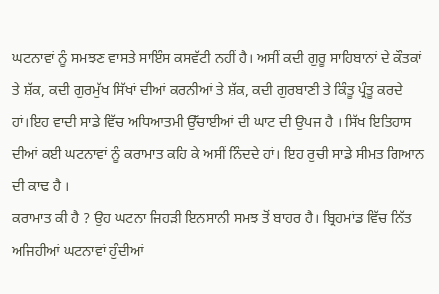ਘਟਨਾਵਾਂ ਨੂੰ ਸਮਝਣ ਵਾਸਤੇ ਸਾਇੰਸ ਕਸਵੱਟੀ ਨਹੀਂ ਹੈ। ਅਸੀਂ ਕਦੀ ਗੁਰੂ ਸਾਹਿਬਾਨਾਂ ਦੇ ਕੌਤਕਾਂ ਤੇ ਸ਼ੱਕ, ਕਦੀ ਗੁਰਮੁੱਖ ਸਿੱਖਾਂ ਦੀਆਂ ਕਰਨੀਆਂ ਤੇ ਸ਼ੱਕ, ਕਦੀ ਗੁਰਬਾਣੀ ਤੇ ਕਿੰਤੂ ਪ੍ਰੰਤੂ ਕਰਦੇ ਹਾਂ।ਇਹ ਵਾਦੀ ਸਾਡੇ ਵਿੱਚ ਅਧਿਆਤਮੀ ਉੱਚਾਈਆਂ ਦੀ ਘਾਟ ਦੀ ਉਪਜ ਹੈ । ਸਿੱਖ ਇਤਿਹਾਸ ਦੀਆਂ ਕਈ ਘਟਨਾਵਾਂ ਨੂੰ ਕਰਾਮਾਤ ਕਹਿ ਕੇ ਅਸੀਂ ਨਿੰਦਦੇ ਹਾਂ। ਇਹ ਰੁਚੀ ਸਾਡੇ ਸੀਮਤ ਗਿਆਨ ਦੀ ਕਾਢ ਹੈ ।
ਕਰਾਮਾਤ ਕੀ ਹੈ ? ਉਹ ਘਟਨਾ ਜਿਹੜੀ ਇਨਸਾਨੀ ਸਮਝ ਤੋਂ ਬਾਹਰ ਹੈ। ਬ੍ਰਿਹਮਾਂਡ ਵਿੱਚ ਨਿੱਤ ਅਜਿਹੀਆਂ ਘਟਨਾਵਾਂ ਹੁੰਦੀਆਂ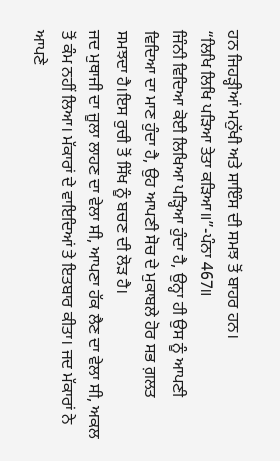ਹਨ ਜਿਹੜ੍ਹੀਆਂ ਮਨੁੱਖੀ ਅਤੇ ਸਾਇੰਸ ਦੀ ਸਮਝ ਤੋਂ ਬਾਹਰ ਹਨ।
“ਲਿਖਿ ਲਿਖਿ ਪੜਿਆ ਤੇਤਾ ਕੜਿਆ॥”-ਪੰਨਾ 467॥
ਜਿੰਨੀ ਵਿਦਿਆ ਕੋਈ ਲਿਖਿਆ ਪੜ੍ਹਿਆ ਹੁੰਦਾ ਹੈ, ਉਨ੍ਹਾ ਹੀ ਉਸ ਨੂੰ ਆਪਣੀ ਵਿਦਿਆ ਦਾ ਮਾਣ ਹੁੰਦਾ ਹੈ, ਉਹ ਆਪਣੀ ਸੋਚ ਦੇ ਮੁਕਾਬਲੇ ਹੋਰ ਸਭ ਗ਼ਲਤ ਸਮਝਦਾ ਹੈ।ਇਸ ਰੁਚੀ ਤੋਂ ਸਿੱਖ ਨੂੰ ਬਚਣ ਦੀ ਲੋੜ ਹੈ।
ਜਦ ਮੁਥਾਜੀ ਦਾ ਜੂਲਾ ਲਾਹਣ ਦਾ ਵੇਲਾ ਸੀ, ਆਪਣਾ ਹੱਕ ਲੈਣ ਦਾ ਵੇਲਾ ਸੀ, ਅਕਲ ਤੋਂ ਕੰਮ ਨਹੀਂ ਲਿਆ। ਮੱਕਾਰਾਂ ਦੇ ਵਾਇਦਿਆਂ ਤੇ ਇਤਬਾਰ ਕੀਤਾ। ਜਦ ਮੱਕਾਰਾਂ ਨੇ ਆਪਣੇ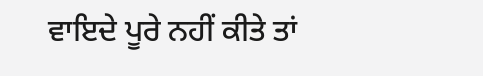ਵਾਇਦੇ ਪੂਰੇ ਨਹੀਂ ਕੀਤੇ ਤਾਂ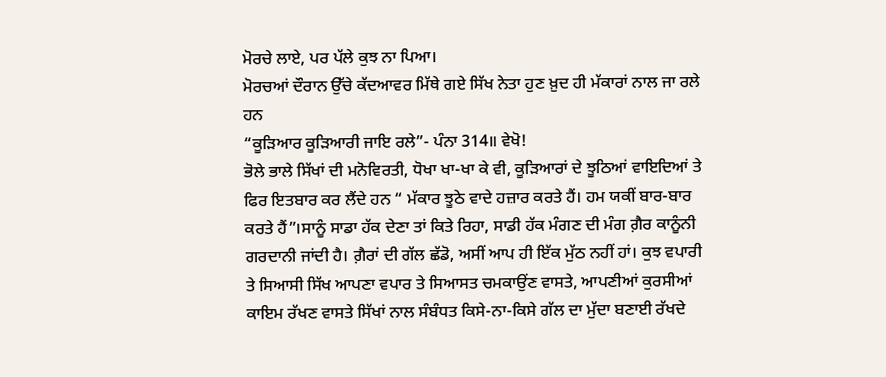ਮੋਰਚੇ ਲਾਏ, ਪਰ ਪੱਲੇ ਕੁਝ ਨਾ ਪਿਆ।
ਮੋਰਚਆਂ ਦੌਰਾਨ ਉੱਚੇ ਕੱਦਆਵਰ ਮਿੱਥੇ ਗਏ ਸਿੱਖ ਨੇਤਾ ਹੁਣ ਖ਼ੁਦ ਹੀ ਮੱਕਾਰਾਂ ਨਾਲ ਜਾ ਰਲੇ ਹਨ
“ਕੂੜਿਆਰ ਕੂੜਿਆਰੀ ਜਾਇ ਰਲੇ”- ਪੰਨਾ 314॥ ਵੇਖੋ!
ਭੋਲੇ ਭਾਲੇ ਸਿੱਖਾਂ ਦੀ ਮਨੋਵਿਰਤੀ, ਧੋਖਾ ਖਾ-ਖਾ ਕੇ ਵੀ, ਕੂੜਿਆਰਾਂ ਦੇ ਝੂਠਿਆਂ ਵਾਇਦਿਆਂ ਤੇ ਫਿਰ ਇਤਬਾਰ ਕਰ ਲੈਂਦੇ ਹਨ “ ਮੱਕਾਰ ਝੂਠੇ ਵਾਦੇ ਹਜ਼ਾਰ ਕਰਤੇ ਹੈਂ। ਹਮ ਯਕੀਂ ਬਾਰ-ਬਾਰ ਕਰਤੇ ਹੈਂ”।ਸਾਨੂੰ ਸਾਡਾ ਹੱਕ ਦੇਣਾ ਤਾਂ ਕਿਤੇ ਰਿਹਾ, ਸਾਡੀ ਹੱਕ ਮੰਗਣ ਦੀ ਮੰਗ ਗ਼ੈਰ ਕਾਨੂੰਨੀ ਗਰਦਾਨੀ ਜਾਂਦੀ ਹੈ। ਗ਼ੈਰਾਂ ਦੀ ਗੱਲ ਛੱਡੋ, ਅਸੀਂ ਆਪ ਹੀ ਇੱਕ ਮੁੱਠ ਨਹੀਂ ਹਾਂ। ਕੁਝ ਵਪਾਰੀ ਤੇ ਸਿਆਸੀ ਸਿੱਖ ਆਪਣਾ ਵਪਾਰ ਤੇ ਸਿਆਸਤ ਚਮਕਾਉਂਣ ਵਾਸਤੇ, ਆਪਣੀਆਂ ਕੁਰਸੀਆਂ ਕਾਇਮ ਰੱਖਣ ਵਾਸਤੇ ਸਿੱਖਾਂ ਨਾਲ ਸੰਬੰਧਤ ਕਿਸੇ-ਨਾ-ਕਿਸੇ ਗੱਲ ਦਾ ਮੁੱਦਾ ਬਣਾਈ ਰੱਖਦੇ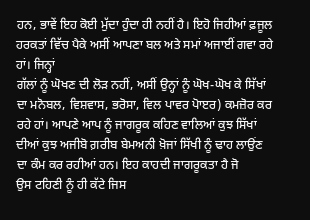ਹਨ, ਭਾਵੇਂ ਇਹ ਕੋਈ ਮੁੱਦਾ ਹੁੰਦਾ ਹੀ ਨਹੀਂ ਹੈ। ਇਹੋ ਜਿਹੀਆਂ ਫ਼ਜੂਲ ਹਰਕਤਾਂ ਵਿੱਚ ਪੈਕੇ ਅਸੀਂ ਆਪਣਾ ਬਲ ਅਤੇ ਸਮਾਂ ਅਜਾਈਂ ਗਵਾ ਰਹੇ ਹਾਂ। ਜਿਨ੍ਹਾਂ
ਗੱਲਾਂ ਨੂੰ ਘੋਖਣ ਦੀ ਲੋੜ ਨਹੀਂ, ਅਸੀਂ ਉਨ੍ਹਾਂ ਨੂੰ ਘੋਖ-ਘੋਖ ਕੇ ਸਿੱਖਾਂ ਦਾ ਮਨੋਬਲ, ਵਿਸ਼ਵਾਸ, ਭਰੋਸਾ, ਵਿਲ ਪਾਵਰ ਪੋਾੲਰ) ਕਮਜ਼ੋਰ ਕਰ ਰਹੇ ਹਾਂ। ਆਪਣੇ ਆਪ ਨੂੰ ਜਾਗਰੂਕ ਕਹਿਣ ਵਾਲਿਆਂ ਕੁਝ ਸਿੱਖਾਂ ਦੀਆਂ ਕੁਝ ਅਜੀਬੋ ਗ਼ਰੀਬ ਬੇਮਅਨੀ ਖ਼ੋਜਾਂ ਸਿੱਖੀ ਨੂੰ ਢਾਹ ਲਾਉਂਣ ਦਾ ਕੰਮ ਕਰ ਰਹੀਆਂ ਹਨ। ਇਹ ਕਾਹਦੀ ਜਾਗਰੂਕਤਾ ਹੈ ਜੋ
ਉਸ ਟਹਿਣੀ ਨੂੰ ਹੀ ਕੱਟੇ ਜਿਸ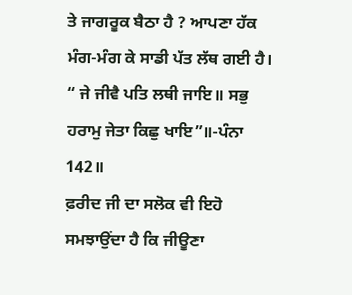ਤੇ ਜਾਗਰੂਕ ਬੈਠਾ ਹੈ ? ਆਪਣਾ ਹੱਕ ਮੰਗ-ਮੰਗ ਕੇ ਸਾਡੀ ਪੱਤ ਲੱਥ ਗਈ ਹੈ।
“ ਜੇ ਜੀਵੈ ਪਤਿ ਲਥੀ ਜਾਇ॥ ਸਭੁ ਹਰਾਮੁ ਜੇਤਾ ਕਿਛੁ ਖਾਇ”॥-ਪੰਨਾ 142॥
ਫ਼ਰੀਦ ਜੀ ਦਾ ਸਲੋਕ ਵੀ ਇਹੋ ਸਮਝਾਉਂਦਾ ਹੈ ਕਿ ਜੀਊਣਾ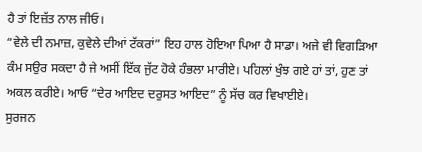ਹੈ ਤਾਂ ਇਜ਼ੱਤ ਨਾਲ ਜੀਓ।
“ਵੇਲੇ ਦੀ ਨਮਾਜ਼, ਕੁਵੇਲੇ ਦੀਆਂ ਟੱਕਰਾਂ” ਇਹ ਹਾਲ ਹੋਇਆ ਪਿਆ ਹੈ ਸਾਡਾ। ਅਜੇ ਵੀ ਵਿਗੜਿਆ ਕੰਮ ਸਉਰ ਸਕਦਾ ਹੈ ਜੇ ਅਸੀਂ ਇੱਕ ਜੁੱਟ ਹੋਕੇ ਹੰਭਲਾ ਮਾਰੀਏ। ਪਹਿਲਾਂ ਖੁੰਝ ਗਏ ਹਾਂ ਤਾਂ, ਹੁਣ ਤਾਂ ਅਕਲ ਕਰੀਏ। ਆਓ “ਦੇਰ ਆਇਦ ਦਰੁਸਤ ਆਇਦ” ਨੂੰ ਸੱਚ ਕਰ ਵਿਖਾਈਏ।
ਸੁਰਜਨ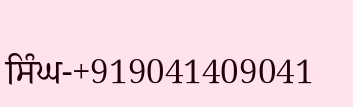ਸਿੰਘ-+919041409041